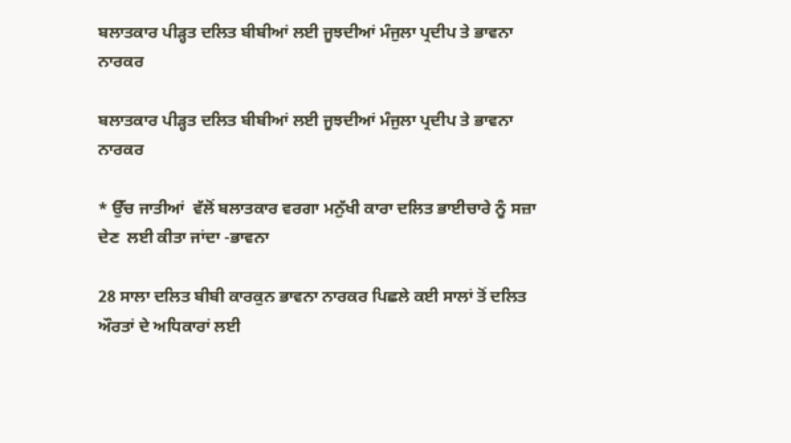ਬਲਾਤਕਾਰ ਪੀੜ੍ਹਤ ਦਲਿਤ ਬੀਬੀਆਂ ਲਈ ਜੂਝਦੀਆਂ ਮੰਜੁਲਾ ਪ੍ਰਦੀਪ ਤੇ ਭਾਵਨਾ ਨਾਰਕਰ

ਬਲਾਤਕਾਰ ਪੀੜ੍ਹਤ ਦਲਿਤ ਬੀਬੀਆਂ ਲਈ ਜੂਝਦੀਆਂ ਮੰਜੁਲਾ ਪ੍ਰਦੀਪ ਤੇ ਭਾਵਨਾ ਨਾਰਕਰ

* ਉੱਚ ਜਾਤੀਆਂ  ਵੱਲੋਂ ਬਲਾਤਕਾਰ ਵਰਗਾ ਮਨੁੱਖੀ ਕਾਰਾ ਦਲਿਤ ਭਾਈਚਾਰੇ ਨੂੰ ਸਜ਼ਾ ਦੇਣ  ਲਈ ਕੀਤਾ ਜਾਂਦਾ -ਭਾਵਨਾ

28 ਸਾਲਾ ਦਲਿਤ ਬੀਬੀ ਕਾਰਕੁਨ ਭਾਵਨਾ ਨਾਰਕਰ ਪਿਛਲੇ ਕਈ ਸਾਲਾਂ ਤੋਂ ਦਲਿਤ ਔਰਤਾਂ ਦੇ ਅਧਿਕਾਰਾਂ ਲਈ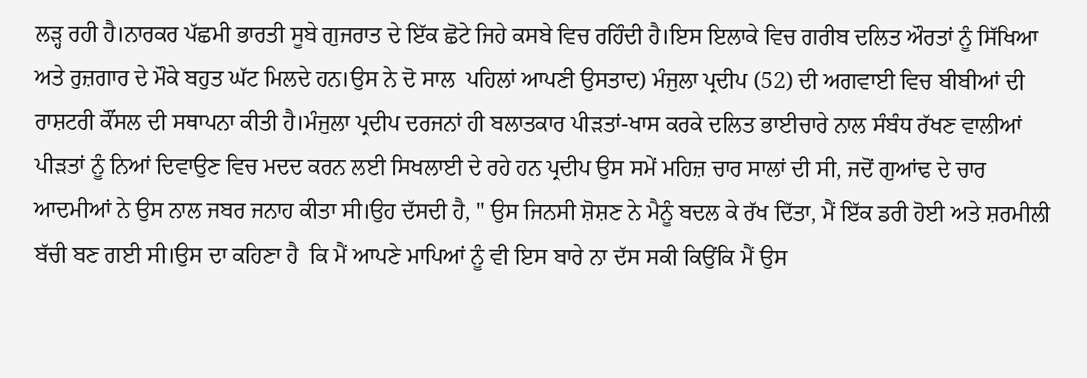ਲੜ੍ਹ ਰਹੀ ਹੈ।ਨਾਰਕਰ ਪੱਛਮੀ ਭਾਰਤੀ ਸੂਬੇ ਗੁਜਰਾਤ ਦੇ ਇੱਕ ਛੋਟੇ ਜਿਹੇ ਕਸਬੇ ਵਿਚ ਰਹਿੰਦੀ ਹੈ।ਇਸ ਇਲਾਕੇ ਵਿਚ ਗਰੀਬ ਦਲਿਤ ਔਰਤਾਂ ਨੂੰ ਸਿੱਖਿਆ ਅਤੇ ਰੁਜ਼ਗਾਰ ਦੇ ਮੌਕੇ ਬਹੁਤ ਘੱਟ ਮਿਲਦੇ ਹਨ।ਉਸ ਨੇ ਦੋ ਸਾਲ  ਪਹਿਲਾਂ ਆਪਣੀ ਉਸਤਾਦ) ਮੰਜੁਲਾ ਪ੍ਰਦੀਪ (52) ਦੀ ਅਗਵਾਈ ਵਿਚ ਬੀਬੀਆਂ ਦੀ ਰਾਸ਼ਟਰੀ ਕੌਂਸਲ ਦੀ ਸਥਾਪਨਾ ਕੀਤੀ ਹੈ।ਮੰਜੁਲਾ ਪ੍ਰਦੀਪ ਦਰਜਨਾਂ ਹੀ ਬਲਾਤਕਾਰ ਪੀੜਤਾਂ-ਖਾਸ ਕਰਕੇ ਦਲਿਤ ਭਾਈਚਾਰੇ ਨਾਲ ਸੰਬੰਧ ਰੱਖਣ ਵਾਲੀਆਂ ਪੀੜਤਾਂ ਨੂੰ ਨਿਆਂ ਦਿਵਾਉਣ ਵਿਚ ਮਦਦ ਕਰਨ ਲਈ ਸਿਖਲਾਈ ਦੇ ਰਹੇ ਹਨ ਪ੍ਰਦੀਪ ਉਸ ਸਮੇਂ ਮਹਿਜ਼ ਚਾਰ ਸਾਲਾਂ ਦੀ ਸੀ, ਜਦੋਂ ਗੁਆਂਢ ਦੇ ਚਾਰ ਆਦਮੀਆਂ ਨੇ ਉਸ ਨਾਲ ਜਬਰ ਜਨਾਹ ਕੀਤਾ ਸੀ।ਉਹ ਦੱਸਦੀ ਹੈ, " ਉਸ ਜਿਨਸੀ ਸ਼ੋਸ਼ਣ ਨੇ ਮੈਨੂੰ ਬਦਲ ਕੇ ਰੱਖ ਦਿੱਤਾ, ਮੈਂ ਇੱਕ ਡਰੀ ਹੋਈ ਅਤੇ ਸ਼ਰਮੀਲੀ ਬੱਚੀ ਬਣ ਗਈ ਸੀ।ਉਸ ਦਾ ਕਹਿਣਾ ਹੈ  ਕਿ ਮੈਂ ਆਪਣੇ ਮਾਪਿਆਂ ਨੂੰ ਵੀ ਇਸ ਬਾਰੇ ਨਾ ਦੱਸ ਸਕੀ ਕਿਉਂਕਿ ਮੈਂ ਉਸ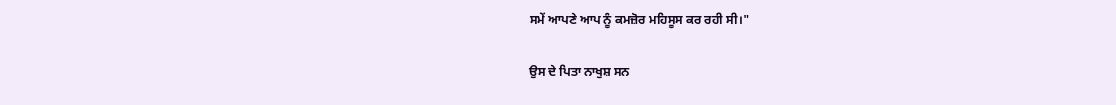ਸਮੇਂ ਆਪਣੇ ਆਪ ਨੂੰ ਕਮਜ਼ੋਰ ਮਹਿਸੂਸ ਕਰ ਰਹੀ ਸੀ।"

ਉਸ ਦੇ ਪਿਤਾ ਨਾਖੁਸ਼ ਸਨ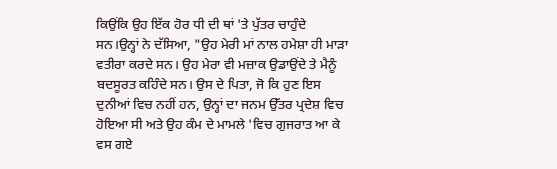ਕਿਉਂਕਿ ਉਹ ਇੱਕ ਹੋਰ ਧੀ ਦੀ ਥਾਂ 'ਤੇ ਪੁੱਤਰ ਚਾਹੁੰਦੇ ਸਨ।ਉਨ੍ਹਾਂ ਨੇ ਦੱਸਿਆ, "ਉਹ ਮੇਰੀ ਮਾਂ ਨਾਲ ਹਮੇਸ਼ਾ ਹੀ ਮਾੜਾ ਵਤੀਰਾ ਕਰਦੇ ਸਨ। ਉਹ ਮੇਰਾ ਵੀ ਮਜ਼ਾਕ ਉਡਾਉਂਦੇ ਤੇ ਮੈਨੂੰ ਬਦਸੂਰਤ ਕਹਿੰਦੇ ਸਨ। ਉਸ ਦੇ ਪਿਤਾ, ਜੋ ਕਿ ਹੁਣ ਇਸ ਦੁਨੀਆਂ ਵਿਚ ਨਹੀਂ ਹਨ, ਉਨ੍ਹਾਂ ਦਾ ਜਨਮ ਉੱਤਰ ਪ੍ਰਦੇਸ਼ ਵਿਚ ਹੋਇਆ ਸੀ ਅਤੇ ਉਹ ਕੰਮ ਦੇ ਮਾਮਲੇ 'ਵਿਚ ਗੁਜਰਾਤ ਆ ਕੇ ਵਸ ਗਏ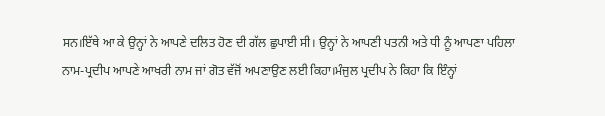ਸਨ।ਇੱਥੇ ਆ ਕੇ ਉਨ੍ਹਾਂ ਨੇ ਆਪਣੇ ਦਲਿਤ ਹੋਣ ਦੀ ਗੱਲ ਛੁਪਾਈ ਸੀ। ਉਨ੍ਹਾਂ ਨੇ ਆਪਣੀ ਪਤਨੀ ਅਤੇ ਧੀ ਨੂੰ ਆਪਣਾ ਪਹਿਲਾ ਨਾਮ-ਪ੍ਰਦੀਪ ਆਪਣੇ ਆਖਰੀ ਨਾਮ ਜਾਂ ਗੋਤ ਵੱਜੋਂ ਅਪਣਾਉਣ ਲਈ ਕਿਹਾ।ਮੰਜੁਲ ਪ੍ਰਦੀਪ ਨੇ ਕਿਹਾ ਕਿ ਇੰਨ੍ਹਾਂ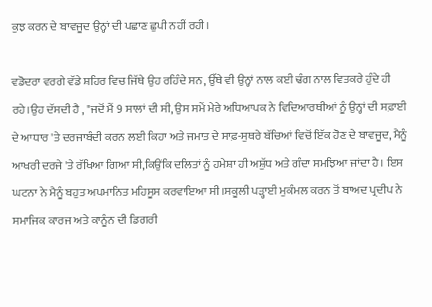ਕੁਝ ਕਰਨ ਦੇ ਬਾਵਜੂਦ ਉਨ੍ਹਾਂ ਦੀ ਪਛਾਣ ਛੁਪੀ ਨਹੀਂ ਰਹੀ।

ਵਡੋਦਰਾ ਵਰਗੇ ਵੱਡੇ ਸ਼ਹਿਰ ਵਿਚ ਜਿੱਥੇ ਉਹ ਰਹਿੰਦੇ ਸਨ, ਉੱਥੇ ਵੀ ਉਨ੍ਹਾਂ ਨਾਲ ਕਈ ਢੰਗ ਨਾਲ ਵਿਤਕਰੇ ਹੁੰਦੇ ਹੀ ਰਹੇ।ਉਹ ਦੱਸਦੀ ਹੈ , "ਜਦੋਂ ਮੈਂ 9 ਸਾਲਾਂ ਦੀ ਸੀ, ਉਸ ਸਮੇਂ ਮੇਰੇ ਅਧਿਆਪਕ ਨੇ ਵਿਦਿਆਰਥੀਆਂ ਨੂੰ ਉਨ੍ਹਾਂ ਦੀ ਸਫ਼ਾਈ ਦੇ ਆਧਾਰ 'ਤੇ ਦਰਜਾਬੰਦੀ ਕਰਨ ਲਈ ਕਿਹਾ ਅਤੇ ਜਮਾਤ ਦੇ ਸਾਫ਼-ਸੁਥਰੇ ਬੱਚਿਆਂ ਵਿਚੋਂ ਇੱਕ ਹੋਣ ਦੇ ਬਾਵਜੂਦ, ਮੈਨੂੰ ਆਖਰੀ ਦਰਜੇ 'ਤੇ ਰੱਖਿਆ ਗਿਆ ਸੀ,ਕਿਉਂਕਿ ਦਲਿਤਾਂ ਨੂੰ ਹਮੇਸ਼ਾ ਹੀ ਅਸ਼ੁੱਧ ਅਤੇ ਗੰਦਾ ਸਮਝਿਆ ਜਾਂਦਾ ਹੈ। ਇਸ ਘਟਨਾ ਨੇ ਮੈਨੂੰ ਬਹੁਤ ਅਪਮਾਨਿਤ ਮਹਿਸੂਸ ਕਰਵਾਇਆ ਸੀ।ਸਕੂਲੀ ਪੜ੍ਹਾਈ ਮੁਕੰਮਲ ਕਰਨ ਤੋਂ ਬਾਅਦ ਪ੍ਰਦੀਪ ਨੇ ਸਮਾਜਿਕ ਕਾਰਜ ਅਤੇ ਕਾਨੂੰਨ ਦੀ ਡਿਗਰੀ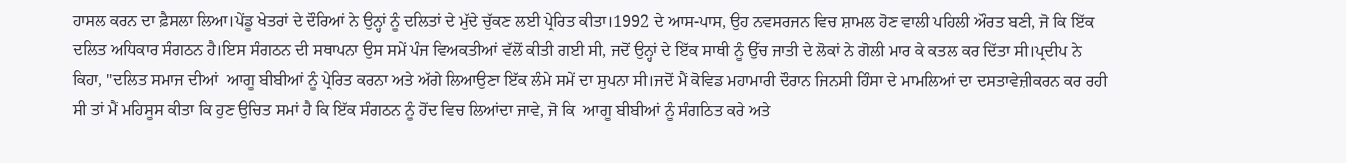ਹਾਸਲ ਕਰਨ ਦਾ ਫ਼ੈਸਲਾ ਲਿਆ।ਪੇਂਡੂ ਖੇਤਰਾਂ ਦੇ ਦੌਰਿਆਂ ਨੇ ਉਨ੍ਹਾਂ ਨੂੰ ਦਲਿਤਾਂ ਦੇ ਮੁੱਦੇ ਚੁੱਕਣ ਲਈ ਪ੍ਰੇਰਿਤ ਕੀਤਾ।1992 ਦੇ ਆਸ-ਪਾਸ, ਉਹ ਨਵਸਰਜਨ ਵਿਚ ਸ਼ਾਮਲ ਹੋਣ ਵਾਲੀ ਪਹਿਲੀ ਔਰਤ ਬਣੀ, ਜੋ ਕਿ ਇੱਕ ਦਲਿਤ ਅਧਿਕਾਰ ਸੰਗਠਨ ਹੈ।ਇਸ ਸੰਗਠਨ ਦੀ ਸਥਾਪਨਾ ਉਸ ਸਮੇਂ ਪੰਜ ਵਿਅਕਤੀਆਂ ਵੱਲੋਂ ਕੀਤੀ ਗਈ ਸੀ, ਜਦੋਂ ਉਨ੍ਹਾਂ ਦੇ ਇੱਕ ਸਾਥੀ ਨੂੰ ਉੱਚ ਜਾਤੀ ਦੇ ਲੋਕਾਂ ਨੇ ਗੋਲੀ ਮਾਰ ਕੇ ਕਤਲ ਕਰ ਦਿੱਤਾ ਸੀ।ਪ੍ਰਦੀਪ ਨੇ ਕਿਹਾ, "ਦਲਿਤ ਸਮਾਜ ਦੀਆਂ  ਆਗੂ ਬੀਬੀਆਂ ਨੂੰ ਪ੍ਰੇਰਿਤ ਕਰਨਾ ਅਤੇ ਅੱਗੇ ਲਿਆਉਣਾ ਇੱਕ ਲੰਮੇ ਸਮੇਂ ਦਾ ਸੁਪਨਾ ਸੀ।ਜਦੋਂ ਮੈਂ ਕੋਵਿਡ ਮਹਾਮਾਰੀ ਦੌਰਾਨ ਜਿਨਸੀ ਹਿੰਸਾ ਦੇ ਮਾਮਲਿਆਂ ਦਾ ਦਸਤਾਵੇਜ਼ੀਕਰਨ ਕਰ ਰਹੀ ਸੀ ਤਾਂ ਮੈਂ ਮਹਿਸੂਸ ਕੀਤਾ ਕਿ ਹੁਣ ਉਚਿਤ ਸਮਾਂ ਹੈ ਕਿ ਇੱਕ ਸੰਗਠਨ ਨੂੰ ਹੋਂਦ ਵਿਚ ਲਿਆਂਦਾ ਜਾਵੇ, ਜੋ ਕਿ  ਆਗੂ ਬੀਬੀਆਂ ਨੂੰ ਸੰਗਠਿਤ ਕਰੇ ਅਤੇ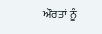ਔਰਤਾਂ ਨੂੰ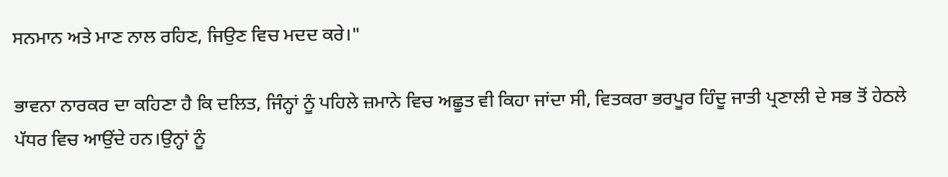ਸਨਮਾਨ ਅਤੇ ਮਾਣ ਨਾਲ ਰਹਿਣ, ਜਿਉਣ ਵਿਚ ਮਦਦ ਕਰੇ।"

ਭਾਵਨਾ ਨਾਰਕਰ ਦਾ ਕਹਿਣਾ ਹੈ ਕਿ ਦਲਿਤ, ਜਿੰਨ੍ਹਾਂ ਨੂੰ ਪਹਿਲੇ ਜ਼ਮਾਨੇ ਵਿਚ ਅਛੂਤ ਵੀ ਕਿਹਾ ਜਾਂਦਾ ਸੀ, ਵਿਤਕਰਾ ਭਰਪੂਰ ਹਿੰਦੂ ਜਾਤੀ ਪ੍ਰਣਾਲੀ ਦੇ ਸਭ ਤੋਂ ਹੇਠਲੇ ਪੱਧਰ ਵਿਚ ਆਉਂਦੇ ਹਨ।ਉਨ੍ਹਾਂ ਨੂੰ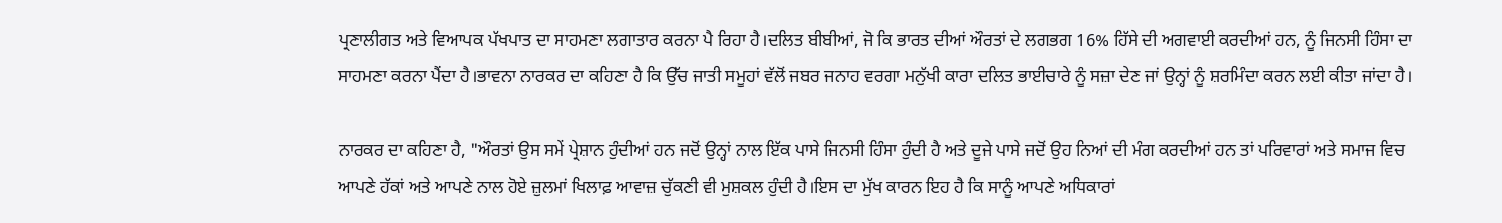ਪ੍ਰਣਾਲੀਗਤ ਅਤੇ ਵਿਆਪਕ ਪੱਖਪਾਤ ਦਾ ਸਾਹਮਣਾ ਲਗਾਤਾਰ ਕਰਨਾ ਪੈ ਰਿਹਾ ਹੈ।ਦਲਿਤ ਬੀਬੀਆਂ, ਜੋ ਕਿ ਭਾਰਤ ਦੀਆਂ ਔਰਤਾਂ ਦੇ ਲਗਭਗ 16% ਹਿੱਸੇ ਦੀ ਅਗਵਾਈ ਕਰਦੀਆਂ ਹਨ, ਨੂੰ ਜਿਨਸੀ ਹਿੰਸਾ ਦਾ ਸਾਹਮਣਾ ਕਰਨਾ ਪੈਂਦਾ ਹੈ।ਭਾਵਨਾ ਨਾਰਕਰ ਦਾ ਕਹਿਣਾ ਹੈ ਕਿ ਉੱਚ ਜਾਤੀ ਸਮੂਹਾਂ ਵੱਲੋਂ ਜਬਰ ਜਨਾਹ ਵਰਗਾ ਮਨੁੱਖੀ ਕਾਰਾ ਦਲਿਤ ਭਾਈਚਾਰੇ ਨੂੰ ਸਜ਼ਾ ਦੇਣ ਜਾਂ ਉਨ੍ਹਾਂ ਨੂੰ ਸ਼ਰਮਿੰਦਾ ਕਰਨ ਲਈ ਕੀਤਾ ਜਾਂਦਾ ਹੈ।

ਨਾਰਕਰ ਦਾ ਕਹਿਣਾ ਹੈ, "ਔਰਤਾਂ ਉਸ ਸਮੇਂ ਪ੍ਰੇਸ਼ਾਨ ਹੁੰਦੀਆਂ ਹਨ ਜਦੋਂ ਉਨ੍ਹਾਂ ਨਾਲ ਇੱਕ ਪਾਸੇ ਜਿਨਸੀ ਹਿੰਸਾ ਹੁੰਦੀ ਹੈ ਅਤੇ ਦੂਜੇ ਪਾਸੇ ਜਦੋਂ ਉਹ ਨਿਆਂ ਦੀ ਮੰਗ ਕਰਦੀਆਂ ਹਨ ਤਾਂ ਪਰਿਵਾਰਾਂ ਅਤੇ ਸਮਾਜ ਵਿਚ ਆਪਣੇ ਹੱਕਾਂ ਅਤੇ ਆਪਣੇ ਨਾਲ ਹੋਏ ਜ਼ੁਲਮਾਂ ਖਿਲਾਫ਼ ਆਵਾਜ਼ ਚੁੱਕਣੀ ਵੀ ਮੁਸ਼ਕਲ ਹੁੰਦੀ ਹੈ।ਇਸ ਦਾ ਮੁੱਖ ਕਾਰਨ ਇਹ ਹੈ ਕਿ ਸਾਨੂੰ ਆਪਣੇ ਅਧਿਕਾਰਾਂ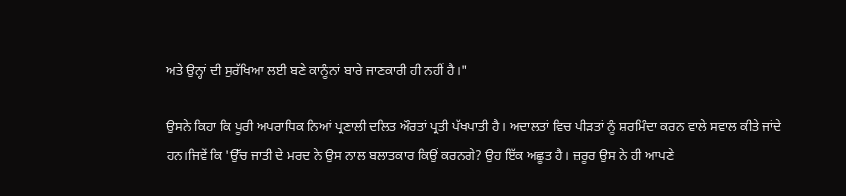ਅਤੇ ਉਨ੍ਹਾਂ ਦੀ ਸੁਰੱਖਿਆ ਲਈ ਬਣੇ ਕਾਨੂੰਨਾਂ ਬਾਰੇ ਜਾਣਕਾਰੀ ਹੀ ਨਹੀਂ ਹੈ।"

ਉਸਨੇ ਕਿਹਾ ਕਿ ਪੂਰੀ ਅਪਰਾਧਿਕ ਨਿਆਂ ਪ੍ਰਣਾਲੀ ਦਲਿਤ ਔਰਤਾਂ ਪ੍ਰਤੀ ਪੱਖਪਾਤੀ ਹੈ। ਅਦਾਲਤਾਂ ਵਿਚ ਪੀੜਤਾਂ ਨੂੰ ਸ਼ਰਮਿੰਦਾ ਕਰਨ ਵਾਲੇ ਸਵਾਲ ਕੀਤੇ ਜਾਂਦੇ ਹਨ।ਜਿਵੇਂ ਕਿ 'ਉੱਚ ਜਾਤੀ ਦੇ ਮਰਦ ਨੇ ਉਸ ਨਾਲ ਬਲਾਤਕਾਰ ਕਿਉਂ ਕਰਨਗੇ? ਉਹ ਇੱਕ ਅਛੂਤ ਹੈ। ਜ਼ਰੂਰ ਉਸ ਨੇ ਹੀ ਆਪਣੇ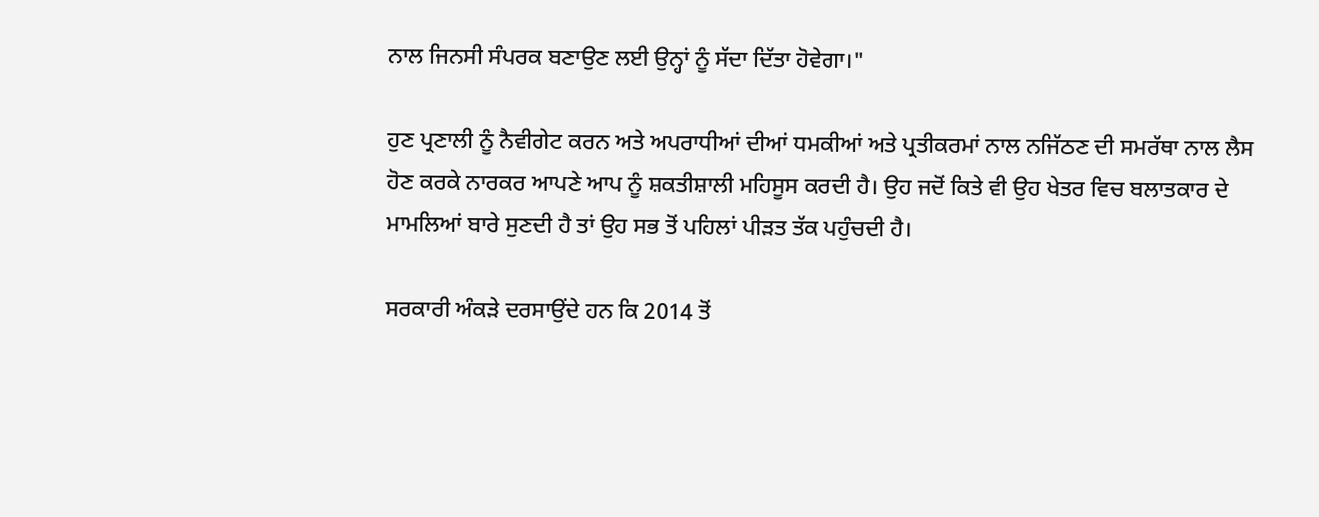ਨਾਲ ਜਿਨਸੀ ਸੰਪਰਕ ਬਣਾਉਣ ਲਈ ਉਨ੍ਹਾਂ ਨੂੰ ਸੱਦਾ ਦਿੱਤਾ ਹੋਵੇਗਾ।"

ਹੁਣ ਪ੍ਰਣਾਲੀ ਨੂੰ ਨੈਵੀਗੇਟ ਕਰਨ ਅਤੇ ਅਪਰਾਧੀਆਂ ਦੀਆਂ ਧਮਕੀਆਂ ਅਤੇ ਪ੍ਰਤੀਕਰਮਾਂ ਨਾਲ ਨਜਿੱਠਣ ਦੀ ਸਮਰੱਥਾ ਨਾਲ ਲੈਸ ਹੋਣ ਕਰਕੇ ਨਾਰਕਰ ਆਪਣੇ ਆਪ ਨੂੰ ਸ਼ਕਤੀਸ਼ਾਲੀ ਮਹਿਸੂਸ ਕਰਦੀ ਹੈ। ਉਹ ਜਦੋਂ ਕਿਤੇ ਵੀ ਉਹ ਖੇਤਰ ਵਿਚ ਬਲਾਤਕਾਰ ਦੇ ਮਾਮਲਿਆਂ ਬਾਰੇ ਸੁਣਦੀ ਹੈ ਤਾਂ ਉਹ ਸਭ ਤੋਂ ਪਹਿਲਾਂ ਪੀੜਤ ਤੱਕ ਪਹੁੰਚਦੀ ਹੈ।

ਸਰਕਾਰੀ ਅੰਕੜੇ ਦਰਸਾਉਂਦੇ ਹਨ ਕਿ 2014 ਤੋਂ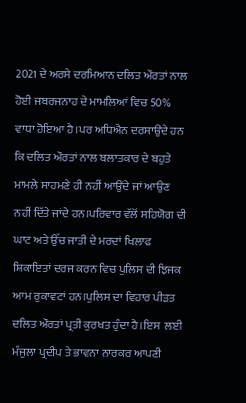2021 ਦੇ ਅਰਸੇ ਦਰਮਿਆਨ ਦਲਿਤ ਔਰਤਾਂ ਨਾਲ ਹੋਈ ਜਬਰਜਨਾਹ ਦੇ ਮਾਮਲਿਆਂ ਵਿਚ 50% ਵਾਧਾ ਹੋਇਆ ਹੈ।ਪਰ ਅਧਿਐਨ ਦਰਸਾਉਂਦੇ ਹਨ ਕਿ ਦਲਿਤ ਔਰਤਾਂ ਨਾਲ ਬਲਾਤਕਾਰ ਦੇ ਬਹੁਤੇ ਮਾਮਲੇ ਸਾਹਮਣੇ ਹੀ ਨਹੀਂ ਆਉਂਦੇ ਜਾਂ ਆਉਣ ਨਹੀਂ ਦਿੱਤੇ ਜਾਂਦੇ ਹਨ।ਪਰਿਵਾਰ ਵੱਲੋਂ ਸਹਿਯੋਗ ਦੀ ਘਾਟ ਅਤੇ ਉੱਚ ਜਾਤੀ ਦੇ ਮਰਦਾਂ ਖਿਲਾਫ ਸ਼ਿਕਾਇਤਾਂ ਦਰਜ ਕਰਨ ਵਿਚ ਪੁਲਿਸ ਦੀ ਝਿਜਕ ਆਮ ਰੁਕਾਵਟਾਂ ਹਨ।ਪੁਲਿਸ ਦਾ ਵਿਹਾਰ ਪੀੜਤ ਦਲਿਤ ਔਰਤਾਂ ਪ੍ਰਤੀ ਕੁਰਖਤ ਹੁੰਦਾ ਹੈ।ਇਸ  ਲਈ ਮੰਜੁਲਾ ਪ੍ਰਦੀਪ ਤੇ ਭਾਵਨਾ ਨਾਰਕਰ ਆਪਣੀ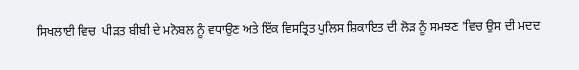ਸਿਖਲਾਈ ਵਿਚ  ਪੀੜਤ ਬੀਬੀ ਦੇ ਮਨੋਬਲ ਨੂੰ ਵਧਾਉਣ ਅਤੇ ਇੱਕ ਵਿਸਤ੍ਰਿਤ ਪੁਲਿਸ ਸ਼ਿਕਾਇਤ ਦੀ ਲੋੜ ਨੂੰ ਸਮਝਣ 'ਵਿਚ ਉਸ ਦੀ ਮਦਦ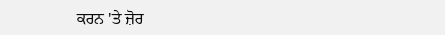ਕਰਨ 'ਤੇ ਜ਼ੋਰ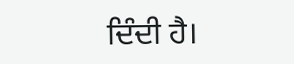ਦਿੰਦੀ ਹੈ।